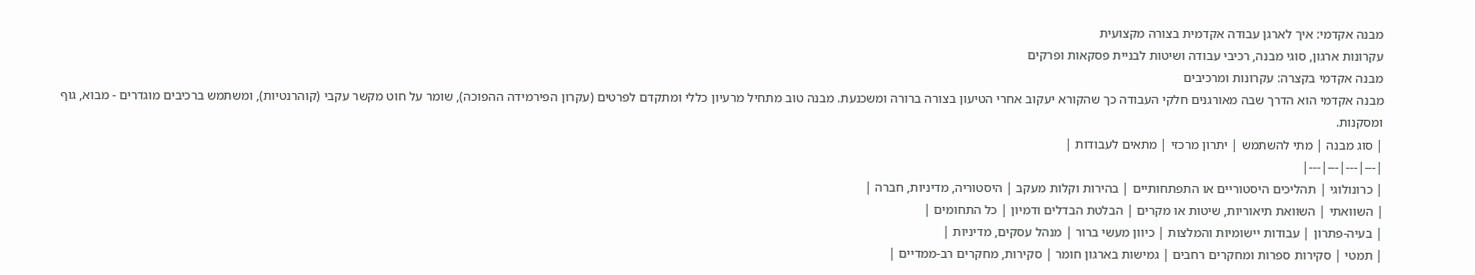מבנה אקדמי: איך לארגן עבודה אקדמית בצורה מקצועית
עקרונות ארגון, סוגי מבנה, רכיבי עבודה ושיטות לבניית פסקאות ופרקים
מבנה אקדמי בקצרה: עקרונות ומרכיבים
מבנה אקדמי הוא הדרך שבה מאורגנים חלקי העבודה כך שהקורא יעקוב אחרי הטיעון בצורה ברורה ומשכנעת. מבנה טוב מתחיל מרעיון כללי ומתקדם לפרטים (עקרון הפירמידה ההפוכה), שומר על חוט מקשר עקבי (קוהרנטיות), ומשתמש ברכיבים מוגדרים - מבוא, גוף ומסקנות.
| סוג מבנה | מתי להשתמש | יתרון מרכזי | מתאים לעבודות |
|---|---|---|---|
| כרונולוגי | תהליכים היסטוריים או התפתחותיים | בהירות וקלות מעקב | היסטוריה, מדיניות, חברה |
| השוואתי | השוואת תיאוריות, שיטות או מקרים | הבלטת הבדלים ודמיון | כל התחומים |
| בעיה-פתרון | עבודות יישומיות והמלצות | כיוון מעשי ברור | מנהל עסקים, מדיניות |
| תמטי | סקירות ספרות ומחקרים רחבים | גמישות בארגון חומר | סקירות, מחקרים רב-ממדיים |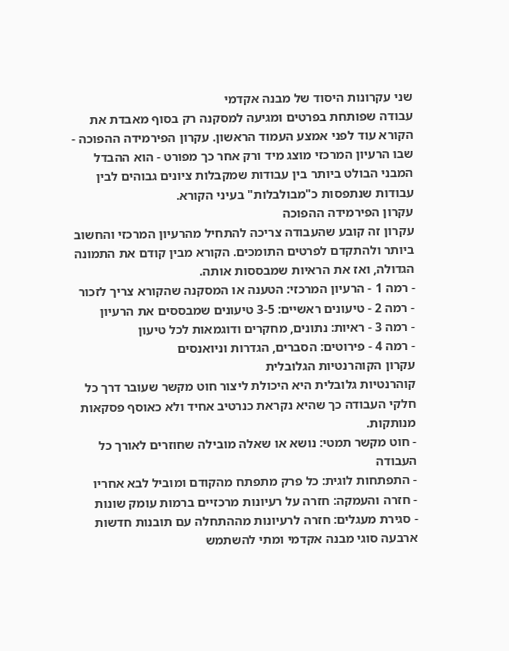שני עקרונות היסוד של מבנה אקדמי
עבודה שפותחת בפרטים ומגיעה למסקנה רק בסוף מאבדת את הקורא עוד לפני אמצע העמוד הראשון. עקרון הפירמידה ההפוכה - שבו הרעיון המרכזי מוצג מיד ורק אחר כך מפורט - הוא ההבדל המבני הבולט ביותר בין עבודות שמקבלות ציונים גבוהים לבין עבודות שנתפסות כ"מבולבלות" בעיני הקורא.
עקרון הפירמידה ההפוכה
עקרון זה קובע שהעבודה צריכה להתחיל מהרעיון המרכזי והחשוב ביותר ולהתקדם לפרטים התומכים. הקורא מבין קודם את התמונה הגדולה, ואז את הראיות שמבססות אותה.
- רמה 1 - הרעיון המרכזי: הטענה או המסקנה שהקורא צריך לזכור
- רמה 2 - טיעונים ראשיים: 3-5 טיעונים שמבססים את הרעיון
- רמה 3 - ראיות: נתונים, מחקרים ודוגמאות לכל טיעון
- רמה 4 - פירוטים: הסברים, הגדרות וניואנסים
עקרון הקוהרנטיות הגלובלית
קוהרנטיות גלובלית היא היכולת ליצור חוט מקשר שעובר דרך כל חלקי העבודה כך שהיא נקראת כנרטיב אחיד ולא כאוסף פסקאות מנותקות.
- חוט מקשר תמטי: נושא או שאלה מובילה שחוזרים לאורך כל העבודה
- התפתחות לוגית: כל פרק מתפתח מהקודם ומוביל לבא אחריו
- חזרה והעמקה: חזרה על רעיונות מרכזיים ברמות עומק שונות
- סגירת מעגלים: חזרה לרעיונות מההתחלה עם תובנות חדשות
ארבעה סוגי מבנה אקדמי ומתי להשתמש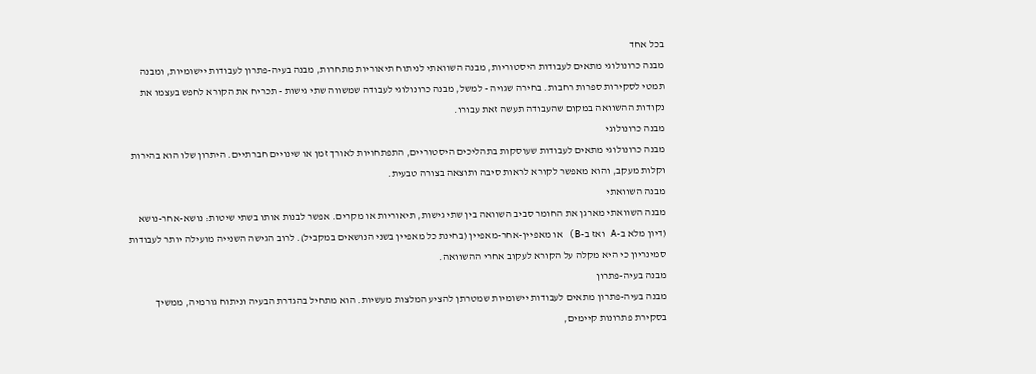בכל אחד
מבנה כרונולוגי מתאים לעבודות היסטוריות, מבנה השוואתי לניתוח תיאוריות מתחרות, מבנה בעיה-פתרון לעבודות יישומיות, ומבנה תמטי לסקירות ספרות רחבות. בחירה שגויה - למשל, מבנה כרונולוגי לעבודה שמשווה שתי גישות - תכריח את הקורא לחפש בעצמו את נקודות ההשוואה במקום שהעבודה תעשה זאת עבורו.
מבנה כרונולוגי
מבנה כרונולוגי מתאים לעבודות שעוסקות בתהליכים היסטוריים, התפתחויות לאורך זמן או שינויים חברתיים. היתרון שלו הוא בהירות וקלות מעקב, והוא מאפשר לקורא לראות סיבה ותוצאה בצורה טבעית.
מבנה השוואתי
מבנה השוואתי מארגן את החומר סביב השוואה בין שתי גישות, תיאוריות או מקרים. אפשר לבנות אותו בשתי שיטות: נושא-אחר-נושא (דיון מלא ב-A ואז ב-B) או מאפיין-אחר-מאפיין (בחינת כל מאפיין בשני הנושאים במקביל). לרוב הגישה השנייה מועילה יותר לעבודות סמינריון כי היא מקלה על הקורא לעקוב אחרי ההשוואה.
מבנה בעיה-פתרון
מבנה בעיה-פתרון מתאים לעבודות יישומיות שמטרתן להציע המלצות מעשיות. הוא מתחיל בהגדרת הבעיה וניתוח גורמיה, ממשיך בסקירת פתרונות קיימים,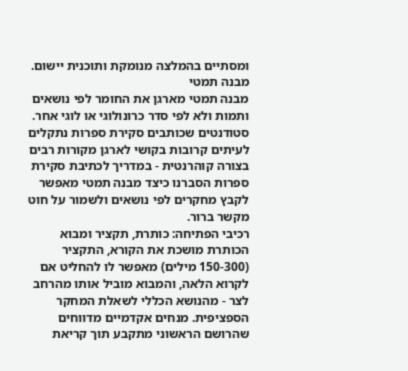ומסתיים בהמלצה מנומקת ותוכנית יישום.
מבנה תמטי
מבנה תמטי מארגן את החומר לפי נושאים ותמות ולא לפי סדר כרונולוגי או לוגי אחר. סטודנטים שכותבים סקירת ספרות נתקלים לעיתים קרובות בקושי לארגן מקורות רבים בצורה קוהרנטית - במדריך לכתיבת סקירת ספרות הסברנו כיצד מבנה תמטי מאפשר לקבץ מחקרים לפי נושאים ולשמור על חוט מקשר ברור.
רכיבי הפתיחה: כותרת, תקציר ומבוא
הכותרת מושכת את הקורא, התקציר (150-300 מילים) מאפשר לו להחליט אם לקרוא הלאה, והמבוא מוביל אותו מהרחב לצר - מהנושא הכללי לשאלת המחקר הספציפית. מנחים אקדמיים מדווחים שהרושם הראשוני מתקבע תוך קריאת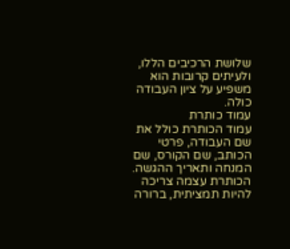שלושת הרכיבים הללו, ולעיתים קרובות הוא משפיע על ציון העבודה כולה.
עמוד כותרת
עמוד הכותרת כולל את שם העבודה, פרטי הכותב, שם הקורס, שם המנחה ותאריך ההגשה. הכותרת עצמה צריכה להיות תמציתית, ברורה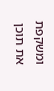ומשקפת את תוכן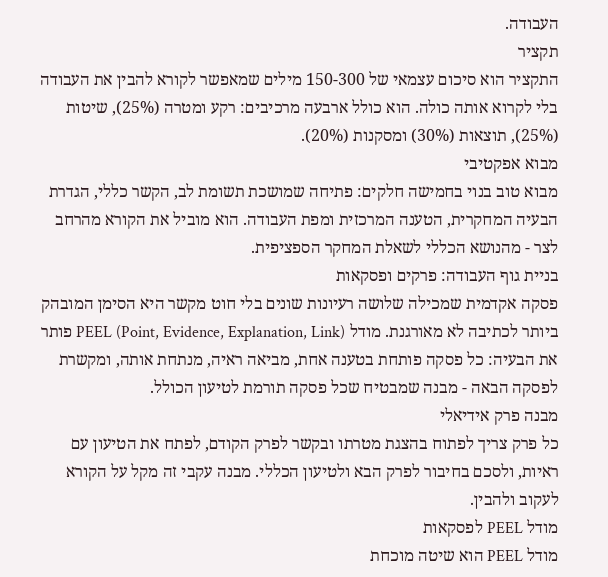העבודה.
תקציר
התקציר הוא סיכום עצמאי של 150-300 מילים שמאפשר לקורא להבין את העבודה בלי לקרוא אותה כולה. הוא כולל ארבעה מרכיבים: רקע ומטרה (25%), שיטות (25%), תוצאות (30%) ומסקנות (20%).
מבוא אפקטיבי
מבוא טוב בנוי בחמישה חלקים: פתיחה שמושכת תשומת לב, הקשר כללי, הגדרת הבעיה המחקרית, הטענה המרכזית ומפת העבודה. הוא מוביל את הקורא מהרחב לצר - מהנושא הכללי לשאלת המחקר הספציפית.
בניית גוף העבודה: פרקים ופסקאות
פסקה אקדמית שמכילה שלושה רעיונות שונים בלי חוט מקשר היא הסימן המובהק ביותר לכתיבה לא מאורגנת. מודל PEEL (Point, Evidence, Explanation, Link) פותר את הבעיה: כל פסקה פותחת בטענה אחת, מביאה ראיה, מנתחת אותה, ומקשרת לפסקה הבאה - מבנה שמבטיח שכל פסקה תורמת לטיעון הכולל.
מבנה פרק אידיאלי
כל פרק צריך לפתוח בהצגת מטרתו ובקשר לפרק הקודם, לפתח את הטיעון עם ראיות, ולסכם בחיבור לפרק הבא ולטיעון הכללי. מבנה עקבי זה מקל על הקורא לעקוב ולהבין.
מודל PEEL לפסקאות
מודל PEEL הוא שיטה מוכחת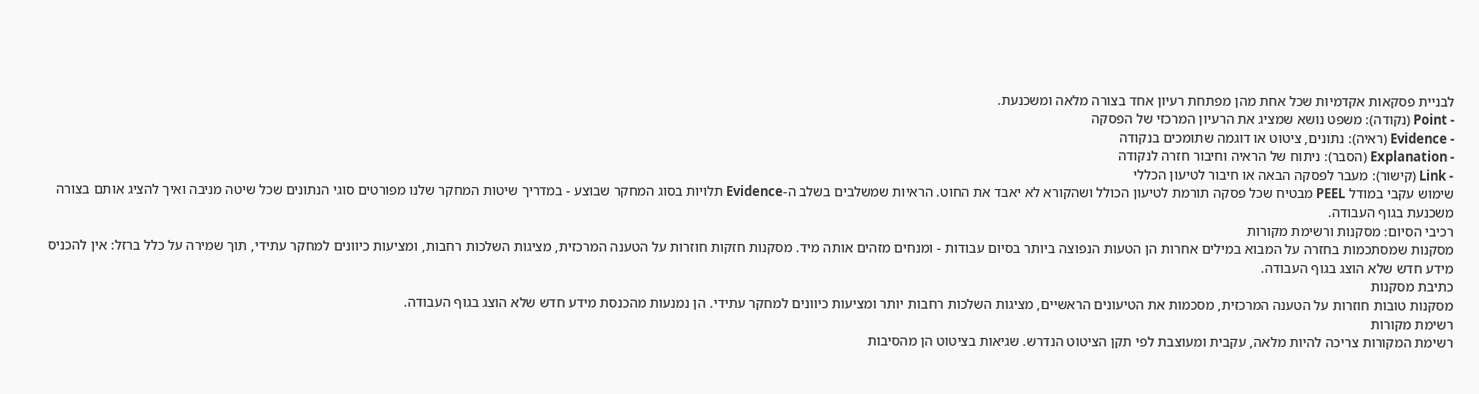לבניית פסקאות אקדמיות שכל אחת מהן מפתחת רעיון אחד בצורה מלאה ומשכנעת.
- Point (נקודה): משפט נושא שמציג את הרעיון המרכזי של הפסקה
- Evidence (ראיה): נתונים, ציטוט או דוגמה שתומכים בנקודה
- Explanation (הסבר): ניתוח של הראיה וחיבור חזרה לנקודה
- Link (קישור): מעבר לפסקה הבאה או חיבור לטיעון הכללי
שימוש עקבי במודל PEEL מבטיח שכל פסקה תורמת לטיעון הכולל ושהקורא לא יאבד את החוט. הראיות שמשלבים בשלב ה-Evidence תלויות בסוג המחקר שבוצע - במדריך שיטות המחקר שלנו מפורטים סוגי הנתונים שכל שיטה מניבה ואיך להציג אותם בצורה משכנעת בגוף העבודה.
רכיבי הסיום: מסקנות ורשימת מקורות
מסקנות שמסתכמות בחזרה על המבוא במילים אחרות הן הטעות הנפוצה ביותר בסיום עבודות - ומנחים מזהים אותה מיד. מסקנות חזקות חוזרות על הטענה המרכזית, מציגות השלכות רחבות, ומציעות כיוונים למחקר עתידי, תוך שמירה על כלל ברזל: אין להכניס מידע חדש שלא הוצג בגוף העבודה.
כתיבת מסקנות
מסקנות טובות חוזרות על הטענה המרכזית, מסכמות את הטיעונים הראשיים, מציגות השלכות רחבות יותר ומציעות כיוונים למחקר עתידי. הן נמנעות מהכנסת מידע חדש שלא הוצג בגוף העבודה.
רשימת מקורות
רשימת המקורות צריכה להיות מלאה, עקבית ומעוצבת לפי תקן הציטוט הנדרש. שגיאות בציטוט הן מהסיבות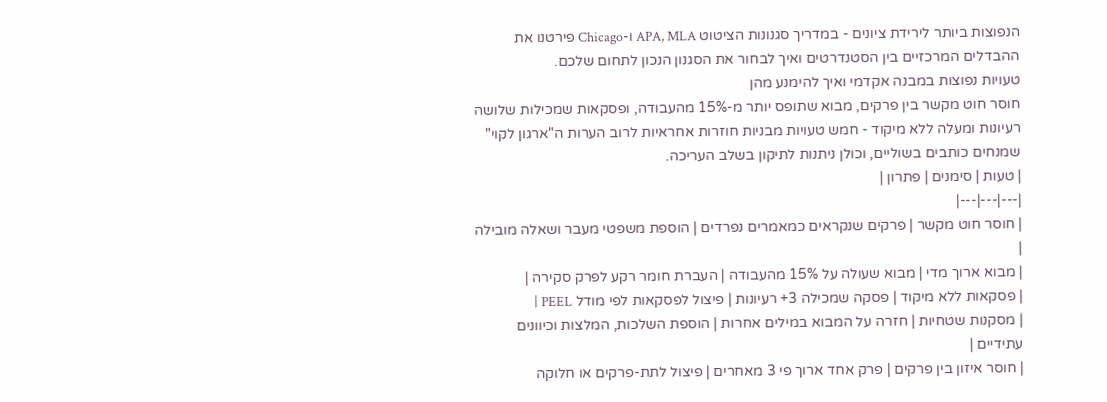הנפוצות ביותר לירידת ציונים - במדריך סגנונות הציטוט APA, MLA ו-Chicago פירטנו את ההבדלים המרכזיים בין הסטנדרטים ואיך לבחור את הסגנון הנכון לתחום שלכם.
טעויות נפוצות במבנה אקדמי ואיך להימנע מהן
חוסר חוט מקשר בין פרקים, מבוא שתופס יותר מ-15% מהעבודה, ופסקאות שמכילות שלושה רעיונות ומעלה ללא מיקוד - חמש טעויות מבניות חוזרות אחראיות לרוב הערות ה"ארגון לקוי" שמנחים כותבים בשוליים, וכולן ניתנות לתיקון בשלב העריכה.
| טעות | סימנים | פתרון |
|---|---|---|
| חוסר חוט מקשר | פרקים שנקראים כמאמרים נפרדים | הוספת משפטי מעבר ושאלה מובילה |
| מבוא ארוך מדי | מבוא שעולה על 15% מהעבודה | העברת חומר רקע לפרק סקירה |
| פסקאות ללא מיקוד | פסקה שמכילה 3+ רעיונות | פיצול לפסקאות לפי מודל PEEL |
| מסקנות שטחיות | חזרה על המבוא במילים אחרות | הוספת השלכות, המלצות וכיוונים עתידיים |
| חוסר איזון בין פרקים | פרק אחד ארוך פי 3 מאחרים | פיצול לתת-פרקים או חלוקה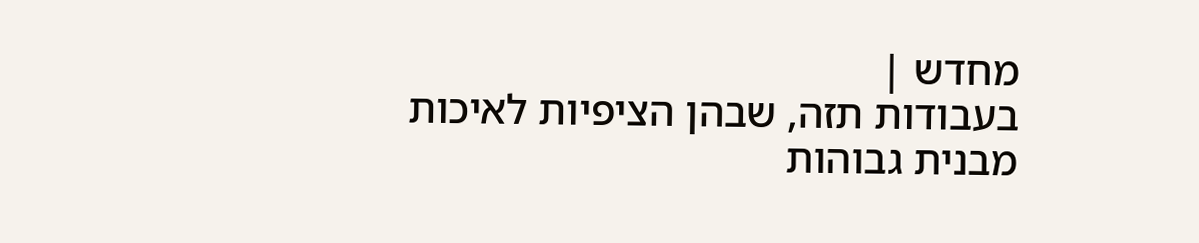מחדש |
בעבודות תזה, שבהן הציפיות לאיכות מבנית גבוהות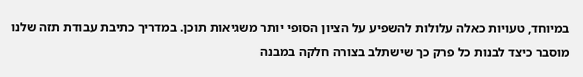במיוחד, טעויות כאלה עלולות להשפיע על הציון הסופי יותר משגיאות תוכן. במדריך כתיבת עבודת תזה שלנו מוסבר כיצד לבנות כל פרק כך שישתלב בצורה חלקה במבנה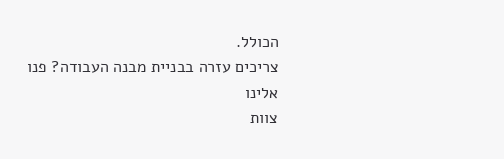הכולל.
צריכים עזרה בבניית מבנה העבודה? פנו אלינו
צוות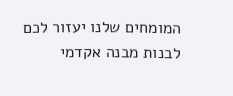המומחים שלנו יעזור לכם לבנות מבנה אקדמי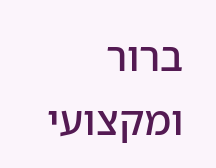ברור ומקצועי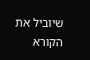שיוביל את הקורא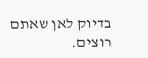בדיוק לאן שאתם רוצים.